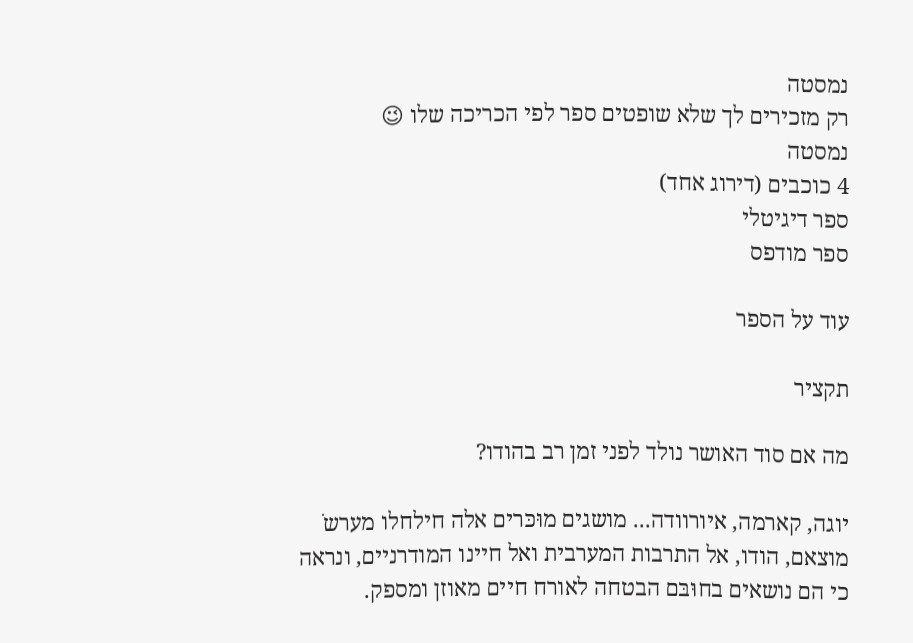נמסטה
רק מזכירים לך שלא שופטים ספר לפי הכריכה שלו 😉
נמסטה
4 כוכבים (דירוג אחד)
ספר דיגיטלי
ספר מודפס

עוד על הספר

תקציר

מה אם סוד האושר נולד לפני זמן רב בהודו?

יוגה, קארמה, איורוודה... מושגים מוּכּרים אלה חילחלו מערשֹ מוצאם, הודו, אל התרבות המערבית ואל חיינו המודרניים, ונראה כי הם נושאים בחוּבּם הבטחה לאורח חיים מאוזן ומספק.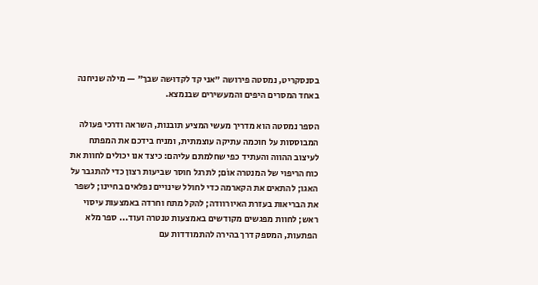בסנסקריט, נמסטה פירושה "אני קד לקדוּשה שבך" — מילה שניחנה באחד המסרים היפים והמעשירים שבנמצא.

הספר נמסטה הוא מדריך מעשי המציע תובנות, השראה ודרכי פעולה המבוססות על חוכמה עתיקה עוצמתית, ומניח בידכם את המפתח לעיצוב ההווה והעתיד כפי שחלמתם עליהם: כיצד אנו יכולים לחוות את כוח הריפוי של המנטרה אוֹם; לתרגל חוסר שביעות רצון כדי להתגבר על האגו; להתאים את הקארמה כדי לחולל שינויים נפלאים בחיינו; לשפר את הבריאות בעזרת האיורוודה; להקל מתח וחרדה באמצעות עיסוי ראש; לחוות מפגשים מקודשים באמצעות טנטרה ועוד... ספר מלא הפתעות, המספק דרך בהירה להתמודדות עם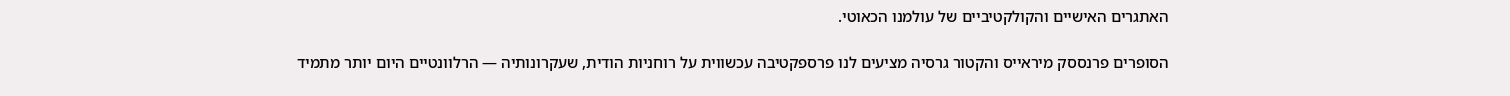האתגרים האישיים והקולקטיביים של עולמנו הכאוטי.

הסופרים פרנססק מיראייס והקטור גרסיה מציעים לנו פרספקטיבה עכשווית על רוחניות הודית, שעקרונותיה — הרלוונטיים היום יותר מתמיד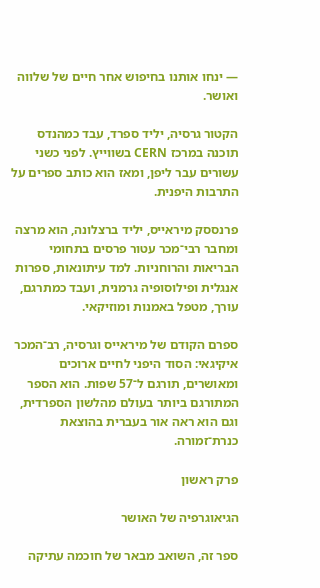— ינחו אותנו בחיפוש אחר חיים של שלווה ואושר.

הקטור גרסיה, יליד ספרד, עבד כמהנדס תוכנה במרכז CERN בשווייץ. לפני כשני עשורים עבר ליפן, ומאז הוא כותב ספרים על התרבות היפנית.

פרנססק מיראייס, יליד ברצלונה, הוא מרצה ומחבר רבי־מכר עטור פרסים בתחומי הבריאות והרוחניות. למד עיתונאות, ספרות אנגלית ופילוסופיה גרמנית, ועבד כמתרגם, עורך, מטפל באמנות ומוזיקאי.

ספרם הקודם של מיראייס וגרסיה, רב־המכר איקיגאי: הסוד היפני לחיים ארוכים ומאושרים, תורגם ל־57 שפות. הוא הספר המתורגם ביותר בעולם מהלשון הספרדית, וגם הוא ראה אור בעברית בהוצאת כנרת־זמורה.

פרק ראשון

הגיאוגרפיה של האושר

ספר זה, השואב מבאר של חוכמה עתיקה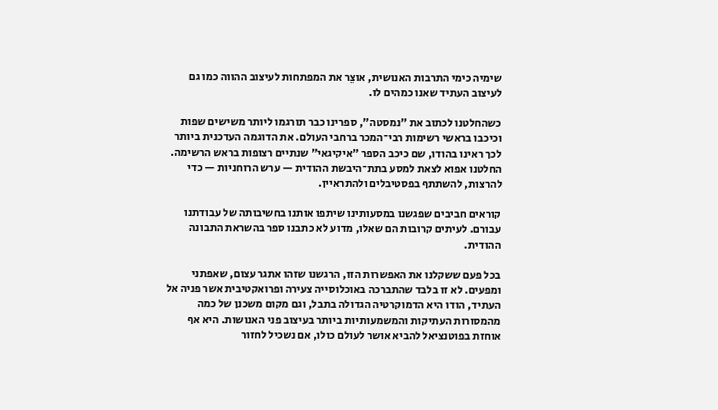שימיה כימי התרבות האנושית, אוצֵר את המפתחות לעיצוב ההווה כמו גם לעיצוב העתיד שאנו כמהים לו.

כשהחלטנו לכתוב את "נמסטה", ספרינו כבר תורגמו ליותר משישים שפות וכיכבו בראשי רשימות רבי־המכר ברחבי העולם. את הדוגמה העדכנית ביותר לכך ראינו בהודו, שם כיכב הספר "איקיגאי" שנתיים רצופות בראש הרשימה. החלטנו אפוא לצאת למסע בתת־היבשת ההודית — ערש הרוחניות — כדי להרצות, להשתתף בפסטיבלים ולהתראיין.

קוראים חביבים שפגשנו במסעותינו שיתפו אותנו בחשיבותה של עבודתנו עבורם. לעיתים קרובות הם שאלו, מדוע לא כתבנו ספר בהשראת התבונה ההודית.

בכל פעם ששקלנו את האפשרות הזו, הרגשנו שזהו אתגר עצום, שאפתני ומפעים. לא זו בלבד שהתברכה באוכלוסייה צעירה ופרואקטיבית אשר פניה אל העתיד, הודו היא הדמוקרטיה הגדולה בתבל, וגם מקום משכנן של כמה מהמסורות העתיקות והמשמעותיות ביותר בעיצוב פני האנושות. היא אף אוחזת בפוטנציאל להביא אושר לעולם כולו, אם נשכיל לחזור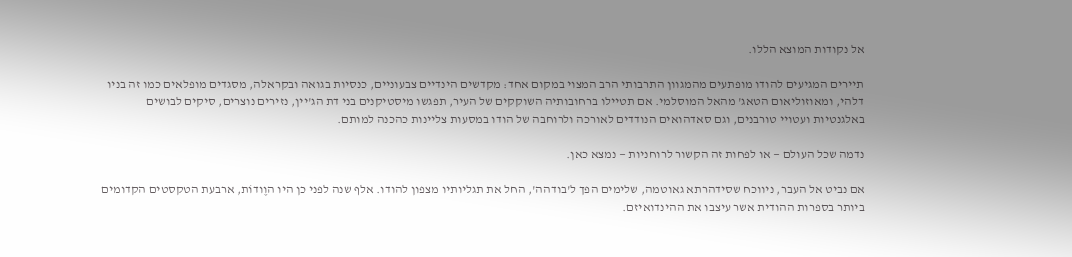אל נקודות המוצא הללו.

תיירים המגיעים להודו מופתעים מהמגוון התרבותי הרב המצוי במקום אחד: מקדשים הינדיים צבעוניים, כנסיות בגואה ובקראלה, מסגדים מופלאים כמו זה בניו דלהי, ומאוזוליאום הטאג' מהאל המוסלמי. אם תטיילו ברחובותיה השוקקים של העיר, תפגשו מיסטיקנים בני דת הג'יין, נזירים נוצרים, סיקים לבושים באלגנטיות ועטויי טורבנים, וגם סאדהואים הנודדים לאורכה ולרוחבה של הודו במסעות צליינות כהכנה למותם.

נדמה שכל העולם — או לפחות זה הקשור לרוחניות — נמצא כאן.

אם נביט אל העבר, ניווכח שסידהרתא גאוטמה, שלימים הפך ל'בודהה', החל את תגליותיו מצפון להודו. אלף שנה לפני כן היו הוֶודוֹת, ארבעת הטקסטים הקדומים ביותר בספרות ההודית אשר עיצבו את ההינדואיזם.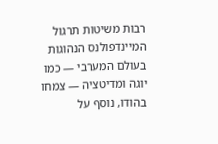רבות משיטות תרגול המיינדפולנס הנהוגות בעולם המערבי — כמו יוגה ומדיטציה — צמחו בהודו, נוסף על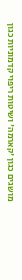מושגים כגון 'קארמה' ושיטות ריפוי קדמוניות כגון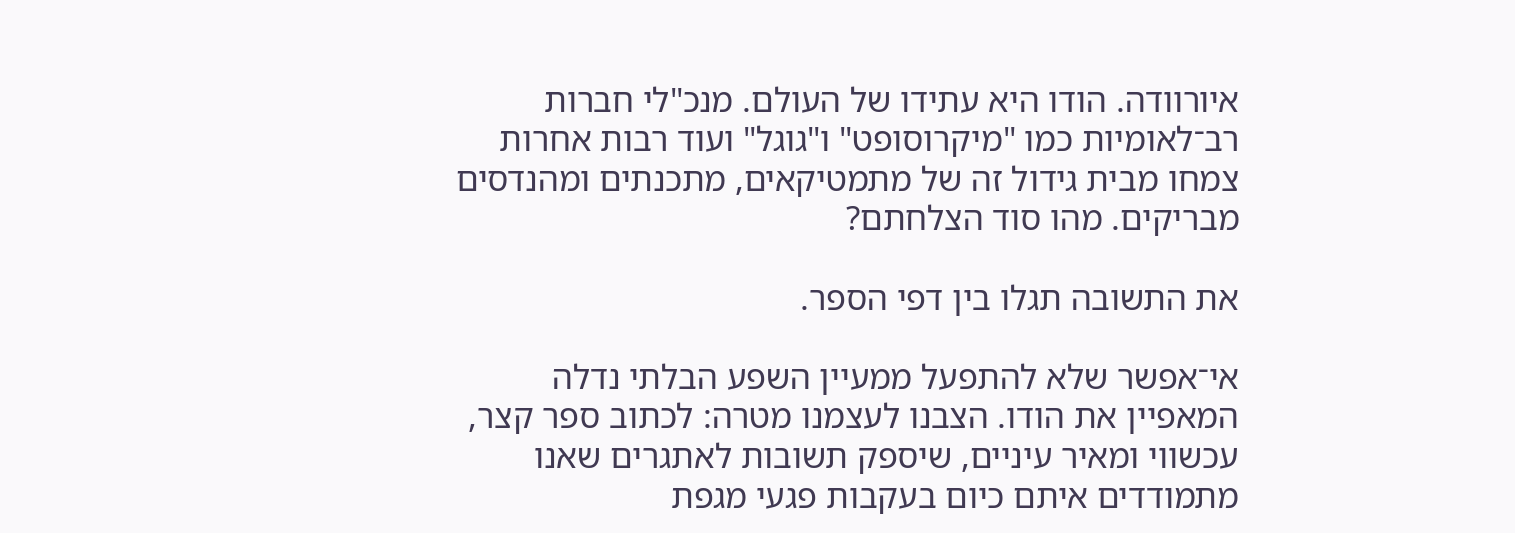איורוודה. הודו היא עתידו של העולם. מנכ"לי חברות רב־לאומיות כמו "מיקרוסופט" ו"גוגל" ועוד רבות אחרות צמחו מבית גידול זה של מתמטיקאים, מתכנתים ומהנדסים מבריקים. מהו סוד הצלחתם?

את התשובה תגלו בין דפי הספר.

אי־אפשר שלא להתפעל ממעיין השפע הבלתי נדלה המאפיין את הודו. הצבנו לעצמנו מטרה: לכתוב ספר קצר, עכשווי ומאיר עיניים, שיספק תשובות לאתגרים שאנו מתמודדים איתם כיום בעקבות פגעי מגפת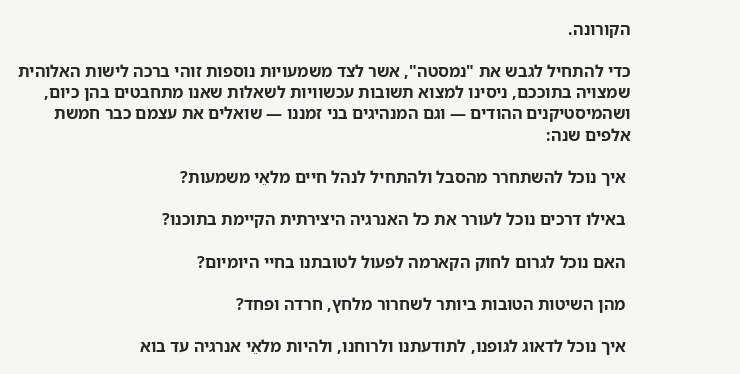הקורונה.

כדי להתחיל לגבש את "נמסטה", אשר לצד משמעויות נוספות זוהי ברכה לישות האלוהית שמצויה בתוככם, ניסינו למצוא תשובות עכשוויות לשאלות שאנו מתחבטים בהן כיום, ושהמיסטיקנים ההודים — וגם המנהיגים בני זמננו — שואלים את עצמם כבר חמשת אלפים שנה:

 איך נוכל להשתחרר מהסבל ולהתחיל לנהל חיים מלאֵי משמעות?

 באילו דרכים נוכל לעורר את כל האנרגיה היצירתית הקיימת בתוכנו?

 האם נוכל לגרום לחוק הקארמה לפעול לטובתנו בחיי היומיום?

 מהן השיטות הטובות ביותר לשחרור מלחץ, חרדה ופחד?

 איך נוכל לדאוג לגופנו, לתודעתנו ולרוחנו, ולהיות מלאֵי אנרגיה עד בוא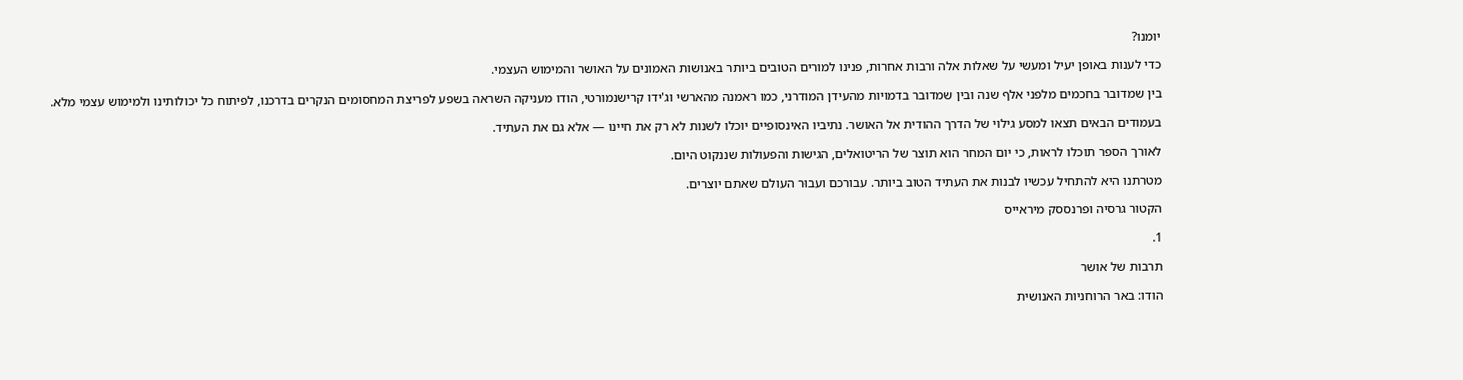יומנו?

כדי לענות באופן יעיל ומעשי על שאלות אלה ורבות אחרות, פנינו למורים הטובים ביותר באנושות האמונים על האושר והמימוש העצמי.

בין שמדובר בחכמים מלפני אלף שנה ובין שמדובר בדמויות מהעידן המודרני, כמו ראמנה מהארשי וג'ידו קרישנמורטי, הודו מעניקה השראה בשפע לפריצת המחסומים הנקרים בדרכנו, לפיתוח כל יכולותינו ולמימוש עצמי מלא.

בעמודים הבאים תצאו למסע גילוי של הדרך ההודית אל האושר. נתיביו האינסופיים יוכלו לשנות לא רק את חיינו — אלא גם את העתיד.

לאורך הספר תוכלו לראות, כי יום המחר הוא תוצר של הריטואלים, הגישות והפעולות שננקוט היום.

מטרתנו היא להתחיל עכשיו לבנות את העתיד הטוב ביותר. עבורכם ועבוּר העולם שאתם יוצרים.

הקטור גרסיה ופרנססק מיראייס

1.

תרבות של אושר

הודו: באר הרוחניות האנושית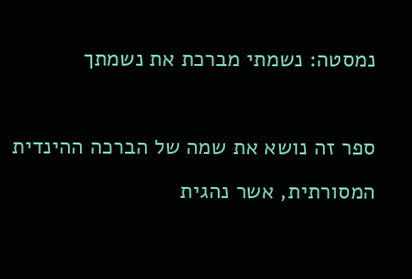נמסטה: נשמתי מברכת את נשמתך

ספר זה נושא את שמה של הברכה ההינדית המסורתית, אשר נהגית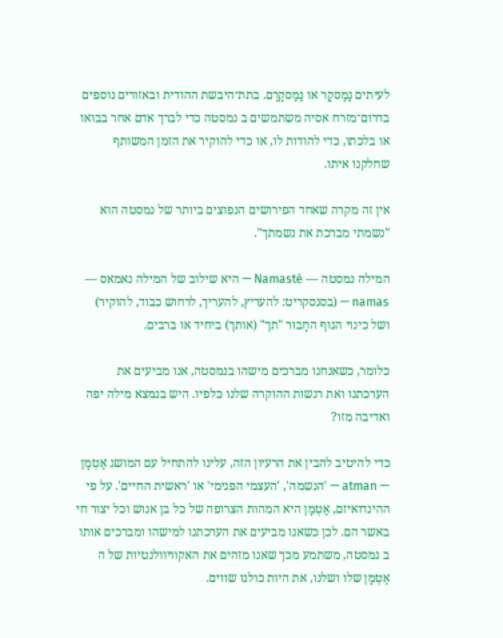לעיתים נַמַסקָר או נַמַסקָרָם. בתת־היבשת ההודית ובאזורים נוספים בדרום־מזרח אסיה משתמשים ב נמסטה כדי לברך אדם אחר בבואו או בלכתו, כדי להודות לו, או כדי להוקיר את הזמן המשותף שחלקנו איתו.

אין זה מקרה שאחד הפירושים הנפוצים ביותר של נמסטה הוא "נשמתי מברכת את נשמתך".

המילה נמסטה — Namasté — היא שילוב של המילה נאמאס — namas — (בסנסקריט: להעריץ, להעריך, לרחוש כבוד, להוקיר) ושל כינוי הגוף החָבוּר "תך" (אותך) ביחיד או ברבים.

כלומר, כשאנחנו מברכים מישהו בנמסטה, אנו מביעים את הערכתנו ואת רגשות ההוקרה שלנו כלפיו. היש בנמצא מילה יפה ואדיבה מזו?

כדי להיטיב להבין את הרעיון הזה, עלינו להתחיל עם המושג אַטְמָן — atman — 'הנשמה', 'העצמי הפנימי' או 'ראשית החיים'. על פי ההינדואיזם, אַטְמָן היא המהות הצרופה של כל בן אנוש וכל יצור חי באשר הם. לכן כשאנו מביעים את הערכתנו למישהו ומברכים אותו ב נמסטה, משתמע מכך שאנו מזהים את האקוויוולנטיות של ה אַטְמָן שלו ושלנו, את היות כולנו שווים.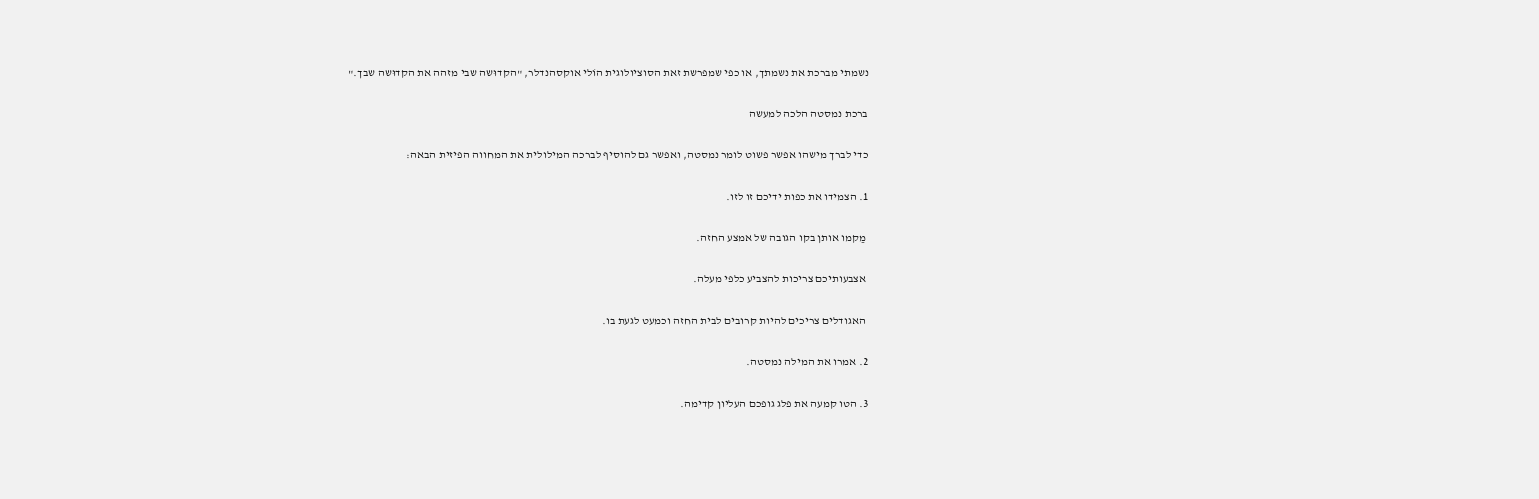נשמתי מברכת את נשמתך, או כפי שמפרשת זאת הסוציולוגית הוֹלי אוקסהנדלר, "הקדוּשה שבי מזהה את הקדוּשה שבך."

ברכת נמסטה הלכה למעשה

כדי לברך מישהו אפשר פשוט לומר נמסטה, ואפשר גם להוסיף לברכה המילולית את המחווה הפיזית הבאה:

1. הצמידו את כפות ידיכם זו לזו.

 מַקמו אותן בקו הגובה של אמצע החזה.

 אצבעותיכם צריכות להצביע כלפי מעלה.

 האגודלים צריכים להיות קרובים לבית החזה וכמעט לגעת בו.

2. אמרו את המילה נמסטה.

3. הטו קמעה את פלג גופכם העליון קדימה.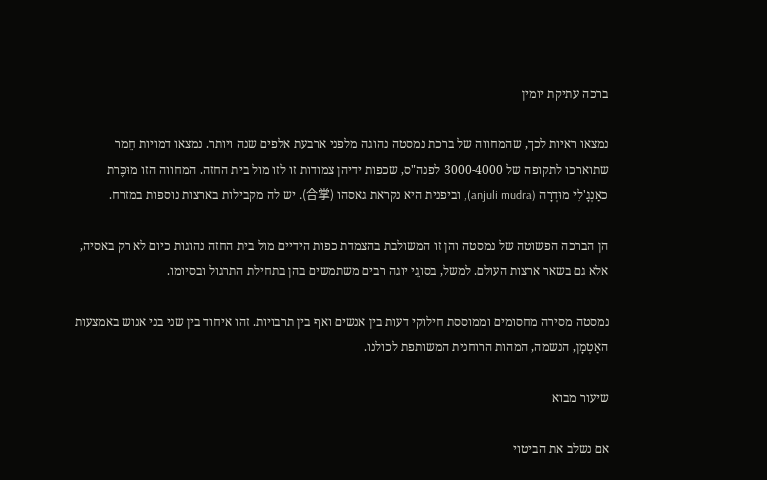ברכה עתיקת יומין

נמצאו ראיות לכך, שהמחווה של ברכת נמסטה נהוגה מלפני ארבעת אלפים שנה ויותר. נמצאו דמויות חֵמר שתוארכו לתקופה של 3000-4000 לפנה"ס, שכפות ידיהן צמודות זו לזו מול בית החזה. המחווה הזו מוּכֶּרת כאַנְגָ'לִי מוּדְרָה (anjuli mudra), וביפנית היא נקראת גאסהו (合掌). יש לה מקבילות בארצות נוספות במזרח.

הן הברכה הפשוטה של נמסטה והן זו המשולבת בהצמדת כפות הידיים מול בית החזה נהוגות כיום לא רק באסיה, אלא גם בשאר ארצות העולם. למשל, בסוגֵי יוגה רבים משתמשים בהן בתחילת התרגול ובסיומו.

נמסטה מסירה מחסומים וממוססת חילוקי דעות בין אנשים ואף בין תרבויות. זהו איחוד בין שני בני אנוש באמצעות האַטְמָן, הנשמה, המהות הרוחנית המשותפת לכולנו.

שיעור מבוא

אם נשלב את הביטוי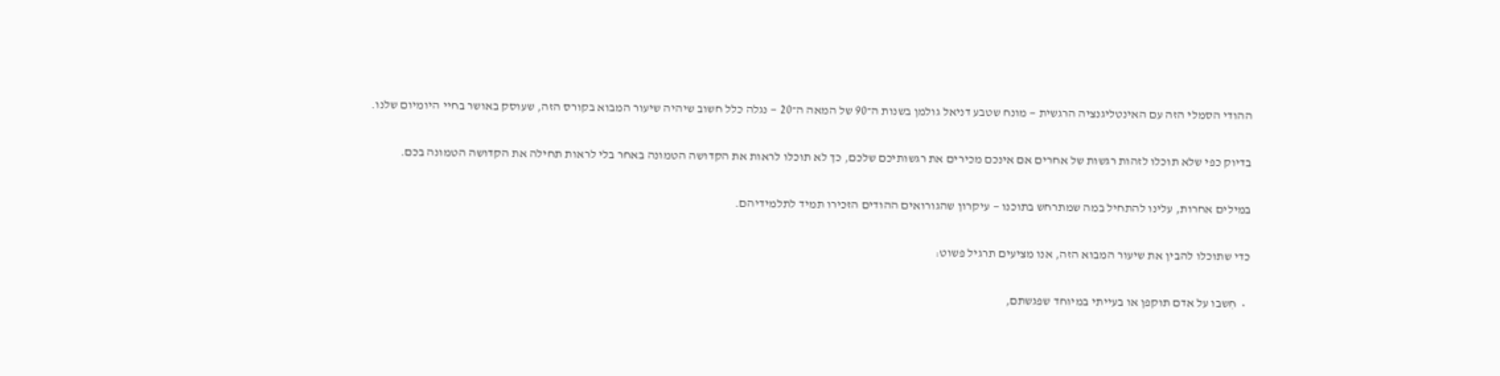ההודי הסמלי הזה עם האינטליגנציה הרגשית — מונח שטבע דניאל גולמן בשנות ה־90 של המאה ה־20 — נגלה כלל חשוב שיהיה שיעור המבוא בקורס הזה, שעוסק באושר בחיי היומיום שלנו.

בדיוק כפי שלא תוכלו לזהות רגשות של אחרים אם אינכם מכירים את רגשותיכם שלכם, כך לא תוכלו לראות את הקדושה הטמונה באחר בלי לראות תחילה את הקדושה הטמונה בכם.

במילים אחרות, עלינו להתחיל במה שמתרחש בתוכנו — עיקרון שהגורואים ההודים הזכירו תמיד לתלמידיהם.

כדי שתוכלו להבין את שיעור המבוא הזה, אנו מציעים תרגיל פשוט:

  •  חִשבו על אדם תוקפן או בעייתי במיוחד שפגשתם,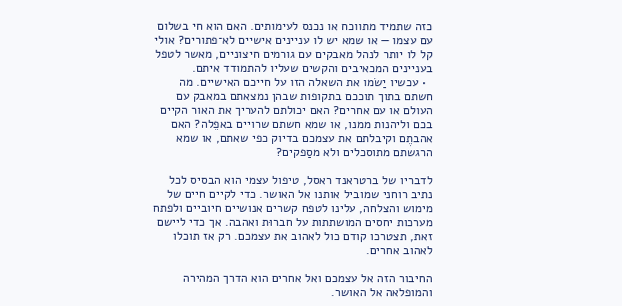כזה שתמיד מתווכח או נכנס לעימותים. האם הוא חי בשלום עם עצמו — או שמא יש לו עניינים אישיים לא־פתורים? אולי קל לו יותר לנהל מאבקים עם גורמים חיצוניים, מאשר לטפל בעניינים המכאיבים והקשים שעליו להתמודד איתם.
  • עכשיו יַשֹמו את השאלה הזו על חייכם האישיים. מה חשתם בתוך תוככם בתקופות שבהן נמצאתם במאבק עם העולם או עם אחרים? האם יכולתם להעריך את האור הקיים בכם וליהנות ממנו, או שמא חשתם שרויים באפֵלה? האם אהבתֶם וקיבלתם את עצמכם בדיוק כפי שאתם, או שמא הרגשתם מתוסכלים ולא מסַפקים?

לדבריו של ברטראנד ראסל, טיפול עצמי הוא הבסיס לכל נתיב רוחני שמוביל אותנו אל האושר. כדי לקיים חיים של מימוש והצלחה, עלינו לטפח קשרים אנושיים חיוביים ולפתח מערכות יחסים המושתתות על חברוּת ואהבה. אך כדי ליישם זאת, תצטרכו קודם כול לאהוב את עצמכם. רק אז תוכלו לאהוב אחרים.

החיבור הזה אל עצמכם ואל אחרים הוא הדרך המהירה והמופלאה אל האושר.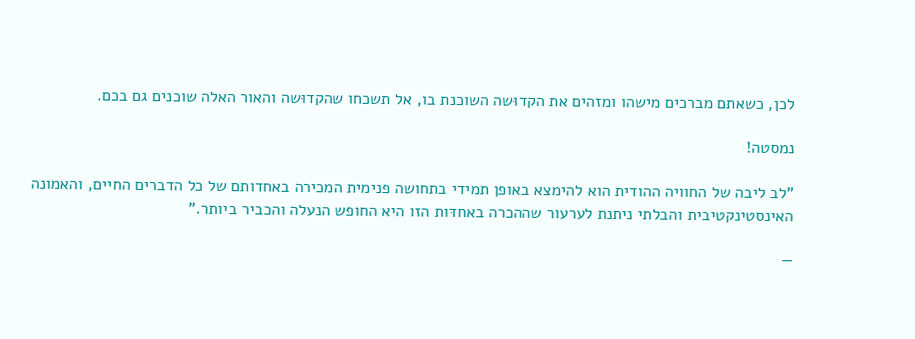לכן, כשאתם מברכים מישהו ומזהים את הקדוּשה השוכנת בו, אל תשכחו שהקדוּשה והאור האלה שוכנים גם בכם.

נמסטה!

"לב ליבה של החוויה ההודית הוא להימצא באופן תמידי בתחושה פנימית המכירה באחדותם של כל הדברים החיים, והאמונה האינסטינקטיבית והבלתי ניתנת לערעור שההכרה באחדּות הזו היא החופש הנעלה והכביר ביותר."

—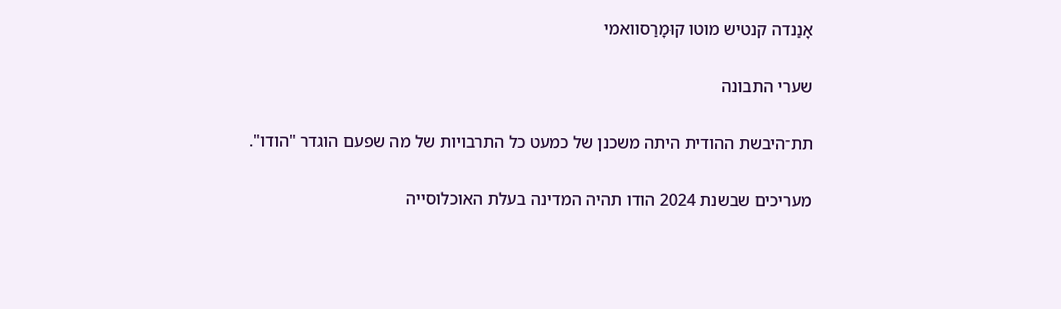אָנַנדה קנטיש מוטו קוּמָרַסוואמי

שערי התבונה

תת־היבשת ההודית היתה משכנן של כמעט כל התרבויות של מה שפעם הוגדר "הודו".

מעריכים שבשנת 2024 הודו תהיה המדינה בעלת האוכלוסייה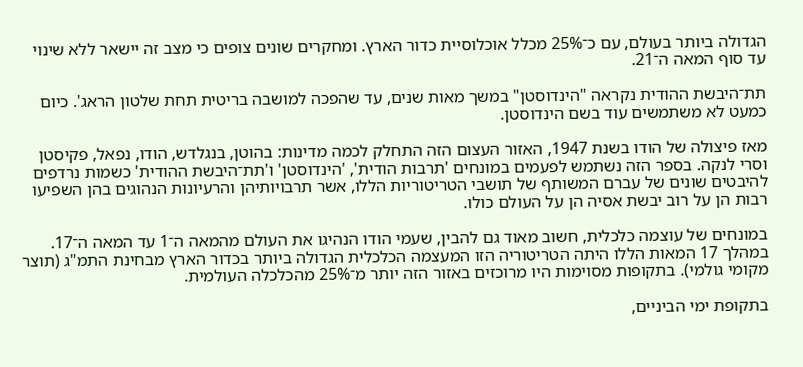הגדולה ביותר בעולם, עם כ־25% מכלל אוכלוסיית כדור הארץ. ומחקרים שונים צופים כי מצב זה יישאר ללא שינוי עד סוף המאה ה־21.

תת־היבשת ההודית נקראה "הינדוסטן" במשך מאות שנים, עד שהפכה למושבה בריטית תחת שלטון הראג'. כיום כמעט לא משתמשים עוד בשם הינדוסטן.

מאז פיצולה של הודו בשנת 1947, האזור העצום הזה התחלק לכמה מדינות: בהוטן, בנגלדש, הודו, נפאל, פקיסטן וסרי לנקה. בספר הזה נשתמש לפעמים במונחים 'תרבות הודית', 'הינדוסטן' ו'תת־היבשת ההודית' כשמות נרדפים להיבטים שונים של עברם המשותף של תושבי הטריטוריות הללו, אשר תרבויותיהן והרעיונות הנהוגים בהן השפיעו רבות הן על רוב יבשת אסיה הן על העולם כולו.

במונחים של עוצמה כלכלית, חשוב מאוד גם להבין, שעמי הודו הנהיגו את העולם מהמאה ה־1 עד המאה ה־17. במהלך 17 המאות הללו היתה הטריטוריה הזו המעצמה הכלכלית הגדולה ביותר בכדור הארץ מבחינת התמ"ג (תוצר מקומי גולמי). בתקופות מסוימות היו מרוכזים באזור הזה יותר מ־25% מהכלכלה העולמית.

בתקופת ימי הביניים,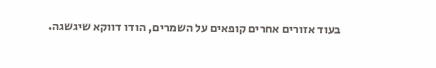בעוד אזורים אחרים קופאים על השמרים, הודו דווקא שיגשגה.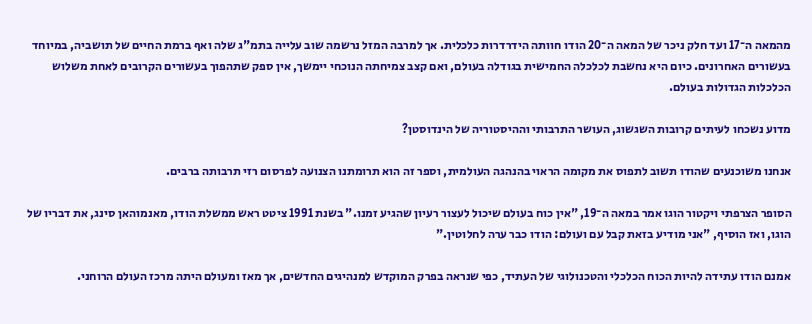מהמאה ה־17 ועד חלק ניכר של המאה ה־20 הודו חוותה הידרדרות כלכלית. אך למרבה המזל נרשמה שוב עלייה בתמ"ג שלה ואף ברמת החיים של תושביה, במיוחד בעשורים האחרונים. כיום היא נחשבת לכלכלה החמישית בגודלה בעולם, ואם קצב צמיחתה הנוכחי יימשך, אין ספק שתהפוך בעשורים הקרובים לאחת משלוש הכלכלות הגדולות בעולם.

מדוע נשכחו לעיתים קרובות השגשוג, העושר התרבותי וההיסטוריה של הינדוסטן?

אנחנו משוכנעים שהודו תשוב לתפוס את מקומה הראוי בהנהגה העולמית, וספר זה הוא תרומתנו הצנועה לפרסום רזי תרבותה ברבים.

הסופר הצרפתי ויקטור הוגו אמר במאה ה־19, "אין כוח בעולם שיכול לעצור רעיון שהגיע זמנו." בשנת 1991 ציטט ראש ממשלת הודו, מאנמוהאן סינג, את דבריו של הוגו, ואז הוסיף, "אני מודיע בזאת קבל עם ועולם: הודו כבר ערה לחלוטין."

אמנם הודו עתידה להיות הכוח הכלכלי והטכנולוגי של העתיד, כפי שנראה בפרק המוקדש למנהיגים החדשים, אך מאז ומעולם היתה מרכז העולם הרוחני.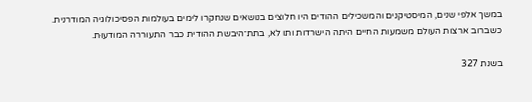במשך אלפי שנים, המיסטיקנים והמשכילים ההודים היו חלוצים בנושאים שנחקרו לימים בעולמות הפסיכולוגיה המודרנית. כשברוב ארצות העולם משמעות החיים היתה הישרדות ותו לא, בתת־היבשת ההודית כבר התעוררה המודעוּת.

בשנת 327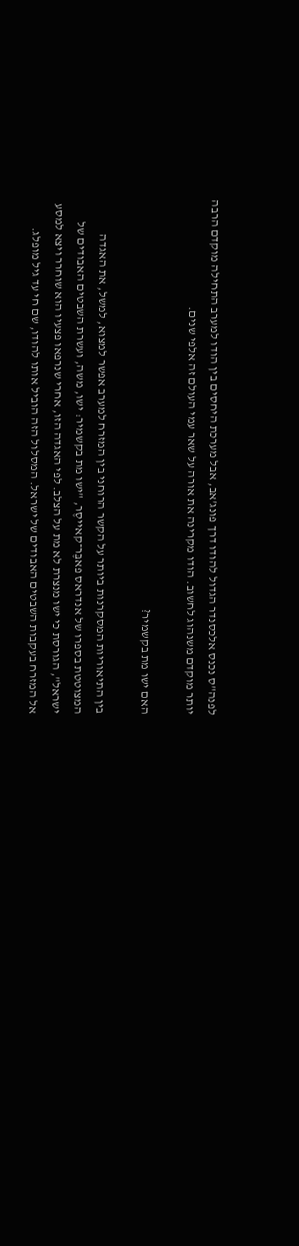לפנה"ס נכנס אלכסנדר הגדול להודו דרך פונג'אב, אבל מערכת היחסים בין הודו למערב התחילה מוקדם הרבה יותר מוקדם משנהוג לחשוב. הודו מקרינה את אורה על שאר עמי העולם זה אלפי שנים.

האם ישו מת בקשמיר?

בין התיאוריות המסקרנות ביותר על הקשר הרוחני בין המזרח למערב אפשר למצוא, למשל, את האגדה המצוטטת בספרו של אנדראס פאבֶּר־קאייסֶר, "ישו מת בקשמיר: ישו, משה, ועשרת השבטים האבודים של ישראל", הגורסת כי ישו מנצרת לא מת על הצלב. לפי האגדה הזו, אחרי שנרפאו פצעיו הוא שוחרר ויצא למסע אל המזרח בעקבות השבטים האבודים של ישראל. המסלול הזה הוביל אותו להודו, שם חי עד גיל מופלג.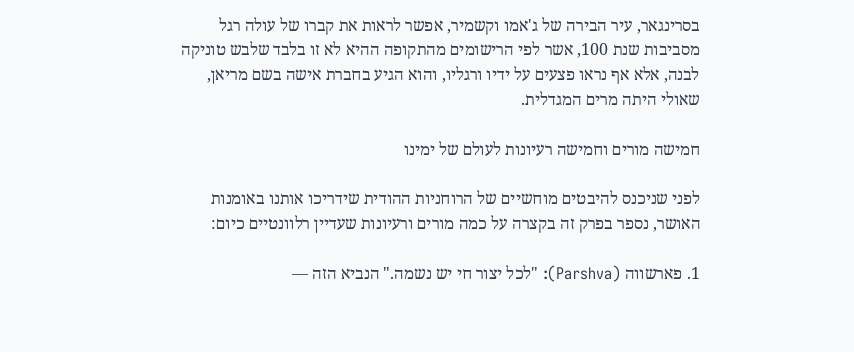בסרינגאר, עיר הבירה של ג'אמו וקשמיר, אפשר לראות את קברו של עולה רגל מסביבות שנת 100, אשר לפי הרישומים מהתקופה ההיא לא זו בלבד שלבש טוניקה לבנה, אלא אף נראו פצעים על ידיו ורגליו, והוא הגיע בחברת אישה בשם מריאן, שאולי היתה מרים המגדלית.

חמישה מורים וחמישה רעיונות לעולם של ימינו

לפני שניכנס להיבטים מוחשיים של הרוחניות ההודית שידריכו אותנו באומנות האושר, נספר בפרק זה בקצרה על כמה מורים ורעיונות שעדיין רלוונטיים כיום:

1. פארשווה (Parshva): "לכל יצור חי יש נשמה." הנביא הזה —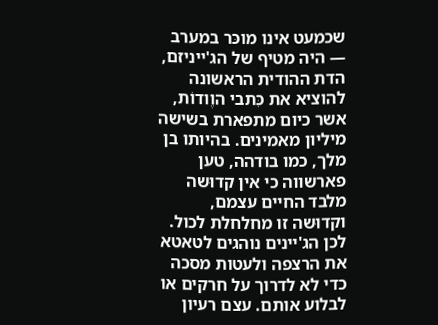שכמעט אינו מוכּר במערב — היה מטיף של הג'ייניזם, הדת ההודית הראשונה להוציא את כִּתבי הוֶודוֹת, אשר כיום מתפארת בשישה מיליון מאמינים. בהיותו בן מלך, כמו בודהה, טען פארשווה כי אין קדוּשה מלבד החיים עצמם, וקדוּשה זו מחלחלת לכול. לכן הג'יינים נוהגים לטאטא את הרצפה ולעטות מסכה כדי לא לדרוך על חרקים או לבלוע אותם. עצם רעיון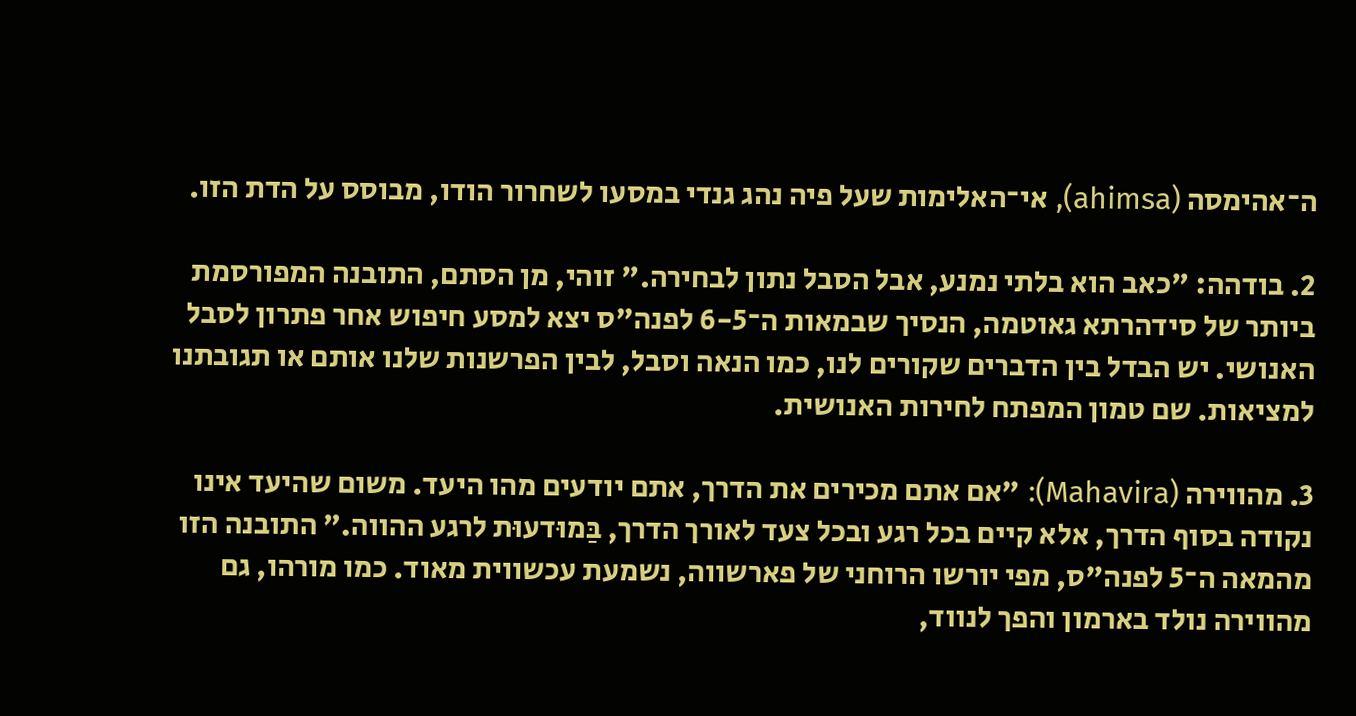ה־אהימסה (ahimsa), אי־האלימות שעל פיה נהג גנדי במסעו לשחרור הודו, מבוסס על הדת הזו.

2. בודהה: "כאב הוא בלתי נמנע, אבל הסבל נתון לבחירה." זוהי, מן הסתם, התובנה המפורסמת ביותר של סידהרתא גאוטמה, הנסיך שבמאות ה־6-5 לפנה"ס יצא למסע חיפוש אחר פתרון לסבל האנושי. יש הבדל בין הדברים שקורים לנו, כמו הנאה וסבל, לבין הפרשנות שלנו אותם או תגובתנו למציאות. שם טמון המפתח לחירות האנושית.

3. מהווירה (Mahavira): "אם אתם מכירים את הדרך, אתם יודעים מהו היעד. משום שהיעד אינו נקודה בסוף הדרך, אלא קיים בכל רגע ובכל צעד לאורך הדרך, בַּמוּדעוּת לרגע ההווה." התובנה הזו מהמאה ה־5 לפנה"ס, מפי יורשו הרוחני של פארשווה, נשמעת עכשווית מאוד. כמו מורהו, גם מהווירה נולד בארמון והפך לנווד,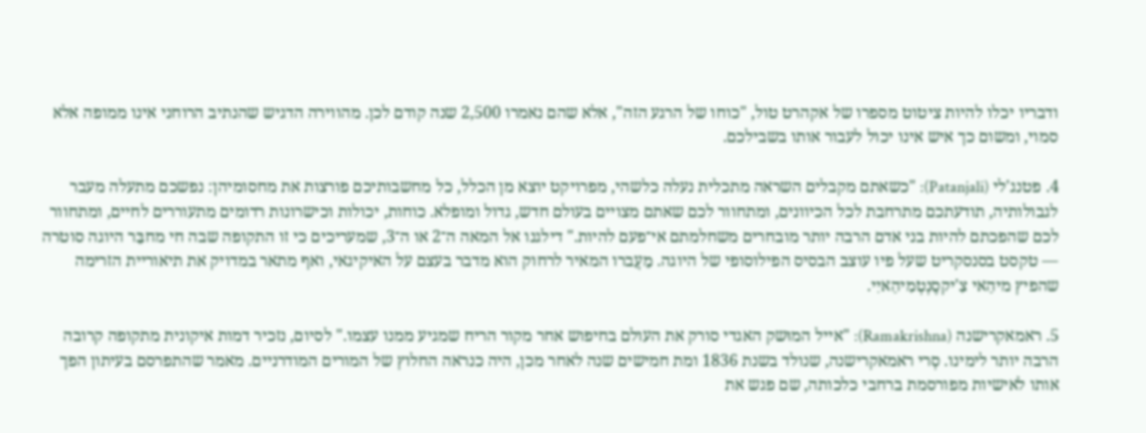ודבריו יכלו להיות ציטוט מספרו של אקהרט טול, "כוחו של הרגע הזה", אלא שהם נאמרו 2,500 שנה קודם לכן. מהווירה הדגיש שהנתיב הרוחני אינו ממופה אלא סמוי, ומשום כך איש אינו יכול לעבור אותו בשבילכם.

4. פטנג'לי (Patanjali): "כשאתם מקבלים השראה מתכלית נעלה כלשהי, מפרויקט יוצא מן הכלל, כל מחשבותיכם פורצות את מחסומיהן: נפשכם מתעלה מעבר לגבולותיה, תודעתכם מתרחבת לכל הכיוונים, ומתחוור לכם שאתם מצויים בעולם חדש, גדול ומופלא. כוחות, יכולות וכישרונות רדומים מתעוררים לחיים, ומתחוור לכם שהפכתם להיות בני אדם הרבה יותר מובחרים משחלמתם אי־פעם להיות." דילגנו אל המאה ה־2 או ה־3, שמעריכים כי זו התקופה שבה חי מחבֵּר היוגה סוטרה — טקסט בסנסקריט שעל פיו עוצב הבסיס הפילוסופי של היוגה. מֵעֲברו המאיר לרחוק הוא מדבר בעצם על האיקיגאי, ואף מתאר במדויק את תיאוריית הזרימה שהפיץ מיהַאי צִ'יקסֶנְטְמִיהַאיִי.

5. ראמאקרישנה (Ramakrishna): "אייל המוּשק האגדי סורק את העולם בחיפוש אחר מקור הריח שמגיע ממנו עצמו." לסיום, נזכיר דמות איקונית מתקופה קרובה הרבה יותר לימינו. סְרי ראמאקרישנה, שנולד בשנת 1836 ומת חמישים שנה לאחר מכן, היה כנראה החלוץ של המורים המודרניים. מאמר שהתפרסם בעיתון הפך אותו לאישיות מפורסמת ברחבי כלכותה, שם פגש את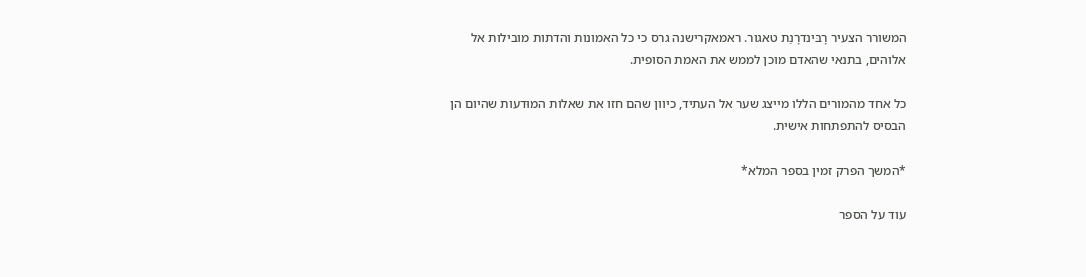המשורר הצעיר רָבּינדרָנַת טאגור. ראמאקרישנה גרס כי כל האמונות והדתות מובילות אל אלוהים, בתנאי שהאדם מוכן לממש את האמת הסופית.

כל אחד מהמורים הללו מייצג שער אל העתיד, כיוון שהם חזו את שאלות המוּדעות שהיום הן הבסיס להתפתחות אישית.

*המשך הפרק זמין בספר המלא*

עוד על הספר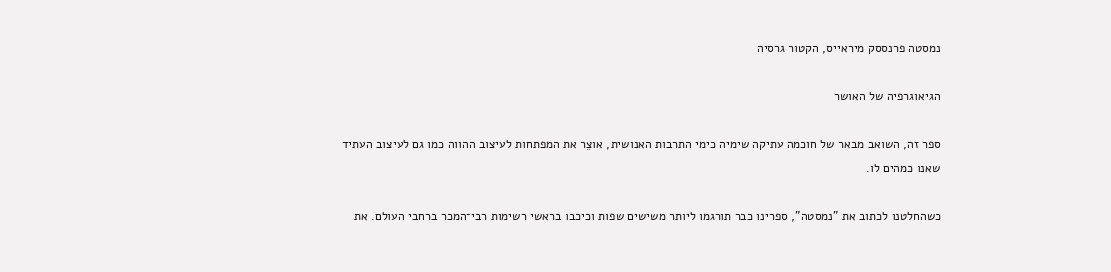נמסטה פרנססק מיראייס, הקטור גרסיה

הגיאוגרפיה של האושר

ספר זה, השואב מבאר של חוכמה עתיקה שימיה כימי התרבות האנושית, אוצֵר את המפתחות לעיצוב ההווה כמו גם לעיצוב העתיד שאנו כמהים לו.

כשהחלטנו לכתוב את "נמסטה", ספרינו כבר תורגמו ליותר משישים שפות וכיכבו בראשי רשימות רבי־המכר ברחבי העולם. את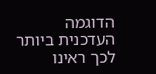הדוגמה העדכנית ביותר לכך ראינו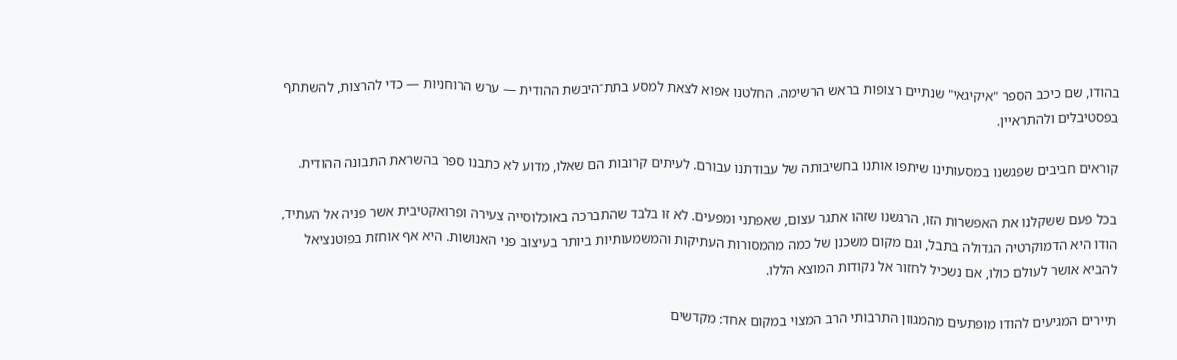בהודו, שם כיכב הספר "איקיגאי" שנתיים רצופות בראש הרשימה. החלטנו אפוא לצאת למסע בתת־היבשת ההודית — ערש הרוחניות — כדי להרצות, להשתתף בפסטיבלים ולהתראיין.

קוראים חביבים שפגשנו במסעותינו שיתפו אותנו בחשיבותה של עבודתנו עבורם. לעיתים קרובות הם שאלו, מדוע לא כתבנו ספר בהשראת התבונה ההודית.

בכל פעם ששקלנו את האפשרות הזו, הרגשנו שזהו אתגר עצום, שאפתני ומפעים. לא זו בלבד שהתברכה באוכלוסייה צעירה ופרואקטיבית אשר פניה אל העתיד, הודו היא הדמוקרטיה הגדולה בתבל, וגם מקום משכנן של כמה מהמסורות העתיקות והמשמעותיות ביותר בעיצוב פני האנושות. היא אף אוחזת בפוטנציאל להביא אושר לעולם כולו, אם נשכיל לחזור אל נקודות המוצא הללו.

תיירים המגיעים להודו מופתעים מהמגוון התרבותי הרב המצוי במקום אחד: מקדשים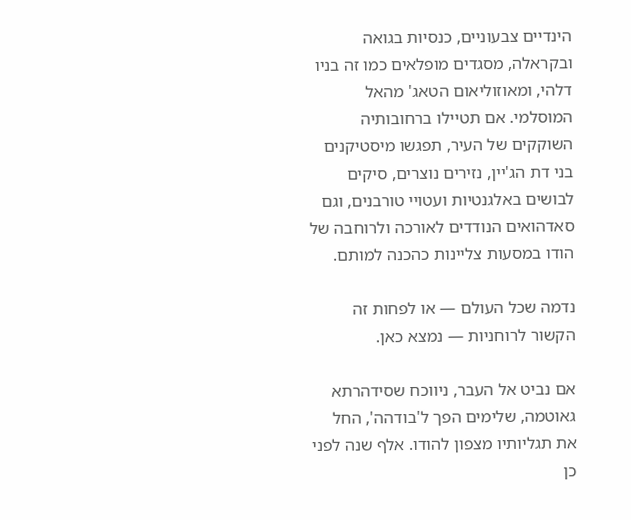הינדיים צבעוניים, כנסיות בגואה ובקראלה, מסגדים מופלאים כמו זה בניו דלהי, ומאוזוליאום הטאג' מהאל המוסלמי. אם תטיילו ברחובותיה השוקקים של העיר, תפגשו מיסטיקנים בני דת הג'יין, נזירים נוצרים, סיקים לבושים באלגנטיות ועטויי טורבנים, וגם סאדהואים הנודדים לאורכה ולרוחבה של הודו במסעות צליינות כהכנה למותם.

נדמה שכל העולם — או לפחות זה הקשור לרוחניות — נמצא כאן.

אם נביט אל העבר, ניווכח שסידהרתא גאוטמה, שלימים הפך ל'בודהה', החל את תגליותיו מצפון להודו. אלף שנה לפני כן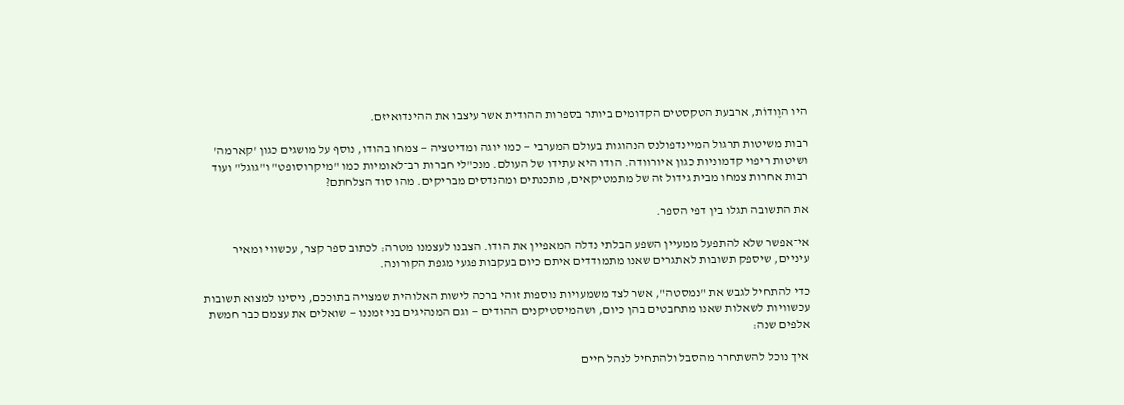היו הוֶודוֹת, ארבעת הטקסטים הקדומים ביותר בספרות ההודית אשר עיצבו את ההינדואיזם.

רבות משיטות תרגול המיינדפולנס הנהוגות בעולם המערבי — כמו יוגה ומדיטציה — צמחו בהודו, נוסף על מושגים כגון 'קארמה' ושיטות ריפוי קדמוניות כגון איורוודה. הודו היא עתידו של העולם. מנכ"לי חברות רב־לאומיות כמו "מיקרוסופט" ו"גוגל" ועוד רבות אחרות צמחו מבית גידול זה של מתמטיקאים, מתכנתים ומהנדסים מבריקים. מהו סוד הצלחתם?

את התשובה תגלו בין דפי הספר.

אי־אפשר שלא להתפעל ממעיין השפע הבלתי נדלה המאפיין את הודו. הצבנו לעצמנו מטרה: לכתוב ספר קצר, עכשווי ומאיר עיניים, שיספק תשובות לאתגרים שאנו מתמודדים איתם כיום בעקבות פגעי מגפת הקורונה.

כדי להתחיל לגבש את "נמסטה", אשר לצד משמעויות נוספות זוהי ברכה לישות האלוהית שמצויה בתוככם, ניסינו למצוא תשובות עכשוויות לשאלות שאנו מתחבטים בהן כיום, ושהמיסטיקנים ההודים — וגם המנהיגים בני זמננו — שואלים את עצמם כבר חמשת אלפים שנה:

 איך נוכל להשתחרר מהסבל ולהתחיל לנהל חיים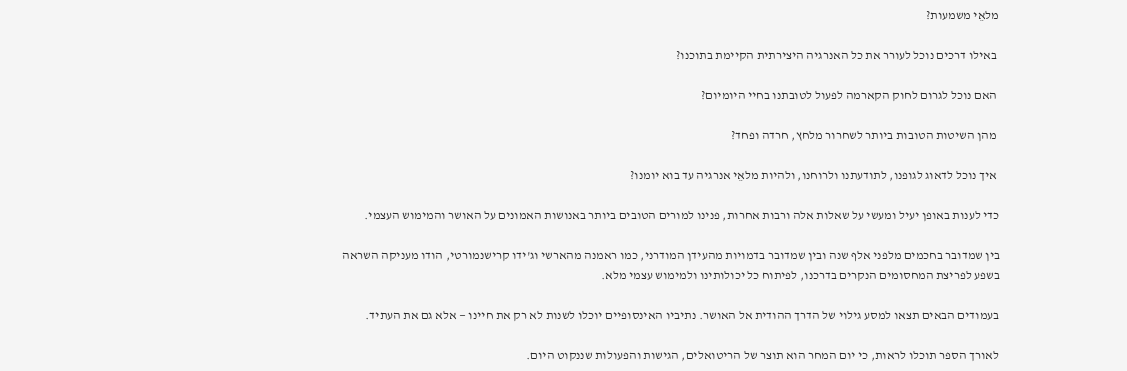מלאֵי משמעות?

 באילו דרכים נוכל לעורר את כל האנרגיה היצירתית הקיימת בתוכנו?

 האם נוכל לגרום לחוק הקארמה לפעול לטובתנו בחיי היומיום?

 מהן השיטות הטובות ביותר לשחרור מלחץ, חרדה ופחד?

 איך נוכל לדאוג לגופנו, לתודעתנו ולרוחנו, ולהיות מלאֵי אנרגיה עד בוא יומנו?

כדי לענות באופן יעיל ומעשי על שאלות אלה ורבות אחרות, פנינו למורים הטובים ביותר באנושות האמונים על האושר והמימוש העצמי.

בין שמדובר בחכמים מלפני אלף שנה ובין שמדובר בדמויות מהעידן המודרני, כמו ראמנה מהארשי וג'ידו קרישנמורטי, הודו מעניקה השראה בשפע לפריצת המחסומים הנקרים בדרכנו, לפיתוח כל יכולותינו ולמימוש עצמי מלא.

בעמודים הבאים תצאו למסע גילוי של הדרך ההודית אל האושר. נתיביו האינסופיים יוכלו לשנות לא רק את חיינו — אלא גם את העתיד.

לאורך הספר תוכלו לראות, כי יום המחר הוא תוצר של הריטואלים, הגישות והפעולות שננקוט היום.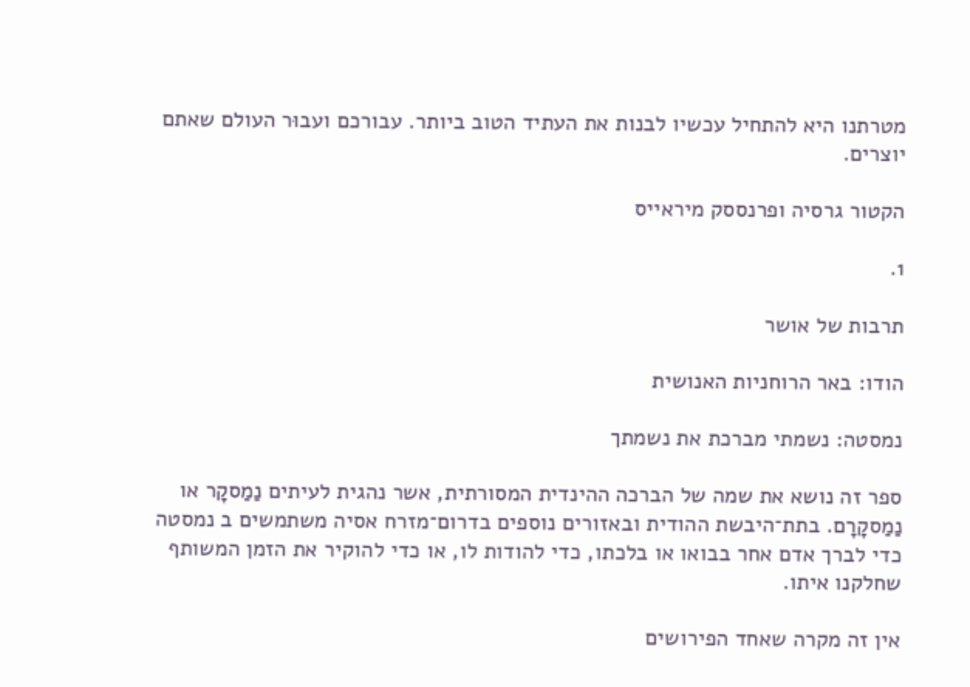מטרתנו היא להתחיל עכשיו לבנות את העתיד הטוב ביותר. עבורכם ועבוּר העולם שאתם יוצרים.

הקטור גרסיה ופרנססק מיראייס

1.

תרבות של אושר

הודו: באר הרוחניות האנושית

נמסטה: נשמתי מברכת את נשמתך

ספר זה נושא את שמה של הברכה ההינדית המסורתית, אשר נהגית לעיתים נַמַסקָר או נַמַסקָרָם. בתת־היבשת ההודית ובאזורים נוספים בדרום־מזרח אסיה משתמשים ב נמסטה כדי לברך אדם אחר בבואו או בלכתו, כדי להודות לו, או כדי להוקיר את הזמן המשותף שחלקנו איתו.

אין זה מקרה שאחד הפירושים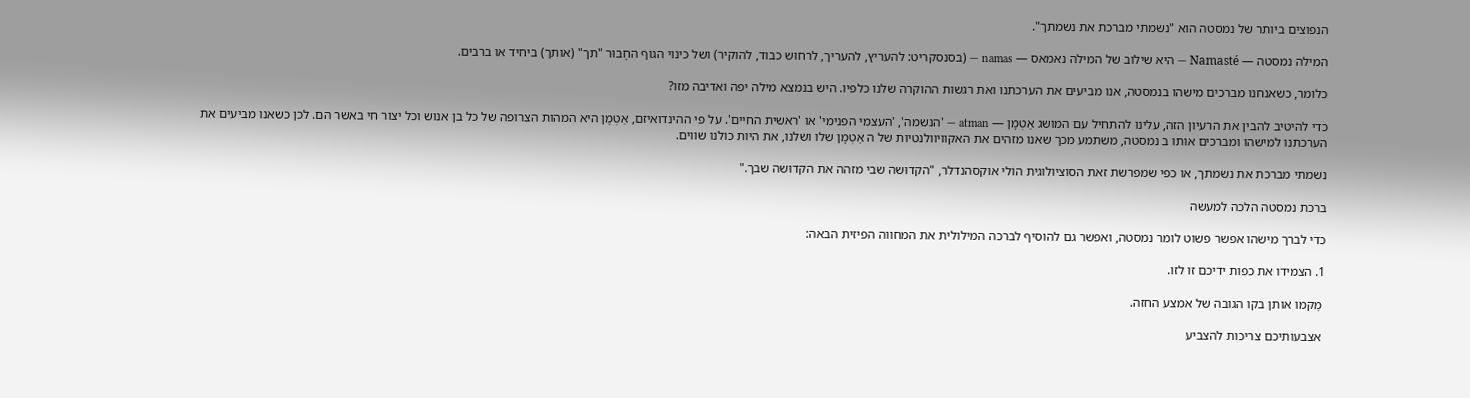הנפוצים ביותר של נמסטה הוא "נשמתי מברכת את נשמתך".

המילה נמסטה — Namasté — היא שילוב של המילה נאמאס — namas — (בסנסקריט: להעריץ, להעריך, לרחוש כבוד, להוקיר) ושל כינוי הגוף החָבוּר "תך" (אותך) ביחיד או ברבים.

כלומר, כשאנחנו מברכים מישהו בנמסטה, אנו מביעים את הערכתנו ואת רגשות ההוקרה שלנו כלפיו. היש בנמצא מילה יפה ואדיבה מזו?

כדי להיטיב להבין את הרעיון הזה, עלינו להתחיל עם המושג אַטְמָן — atman — 'הנשמה', 'העצמי הפנימי' או 'ראשית החיים'. על פי ההינדואיזם, אַטְמָן היא המהות הצרופה של כל בן אנוש וכל יצור חי באשר הם. לכן כשאנו מביעים את הערכתנו למישהו ומברכים אותו ב נמסטה, משתמע מכך שאנו מזהים את האקוויוולנטיות של ה אַטְמָן שלו ושלנו, את היות כולנו שווים.

נשמתי מברכת את נשמתך, או כפי שמפרשת זאת הסוציולוגית הוֹלי אוקסהנדלר, "הקדוּשה שבי מזהה את הקדוּשה שבך."

ברכת נמסטה הלכה למעשה

כדי לברך מישהו אפשר פשוט לומר נמסטה, ואפשר גם להוסיף לברכה המילולית את המחווה הפיזית הבאה:

1. הצמידו את כפות ידיכם זו לזו.

 מַקמו אותן בקו הגובה של אמצע החזה.

 אצבעותיכם צריכות להצביע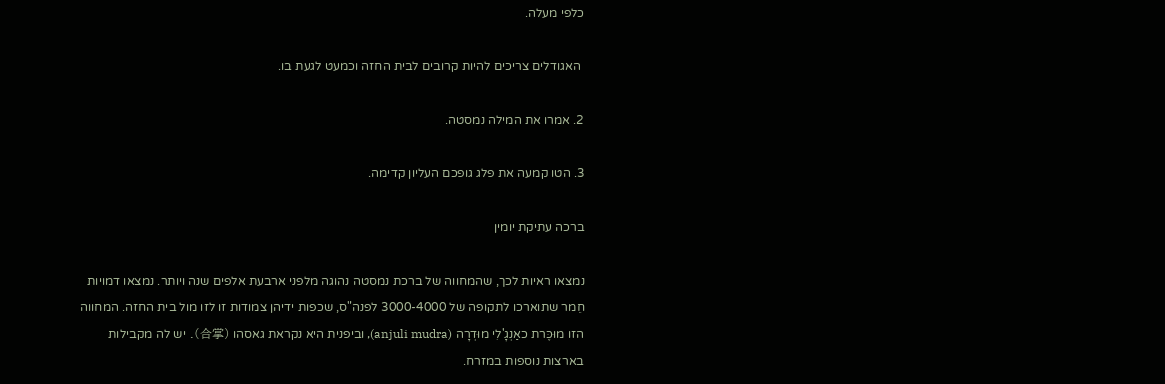כלפי מעלה.

 האגודלים צריכים להיות קרובים לבית החזה וכמעט לגעת בו.

2. אמרו את המילה נמסטה.

3. הטו קמעה את פלג גופכם העליון קדימה.

ברכה עתיקת יומין

נמצאו ראיות לכך, שהמחווה של ברכת נמסטה נהוגה מלפני ארבעת אלפים שנה ויותר. נמצאו דמויות חֵמר שתוארכו לתקופה של 3000-4000 לפנה"ס, שכפות ידיהן צמודות זו לזו מול בית החזה. המחווה הזו מוּכֶּרת כאַנְגָ'לִי מוּדְרָה (anjuli mudra), וביפנית היא נקראת גאסהו (合掌). יש לה מקבילות בארצות נוספות במזרח.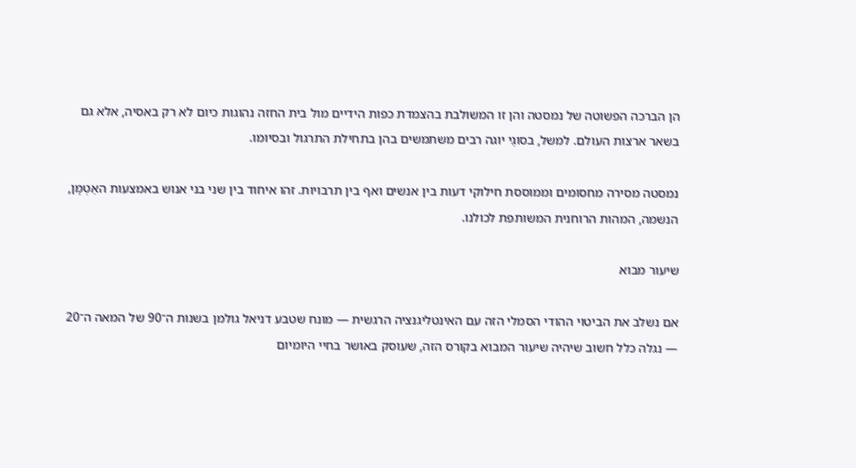הן הברכה הפשוטה של נמסטה והן זו המשולבת בהצמדת כפות הידיים מול בית החזה נהוגות כיום לא רק באסיה, אלא גם בשאר ארצות העולם. למשל, בסוגֵי יוגה רבים משתמשים בהן בתחילת התרגול ובסיומו.

נמסטה מסירה מחסומים וממוססת חילוקי דעות בין אנשים ואף בין תרבויות. זהו איחוד בין שני בני אנוש באמצעות האַטְמָן, הנשמה, המהות הרוחנית המשותפת לכולנו.

שיעור מבוא

אם נשלב את הביטוי ההודי הסמלי הזה עם האינטליגנציה הרגשית — מונח שטבע דניאל גולמן בשנות ה־90 של המאה ה־20 — נגלה כלל חשוב שיהיה שיעור המבוא בקורס הזה, שעוסק באושר בחיי היומיום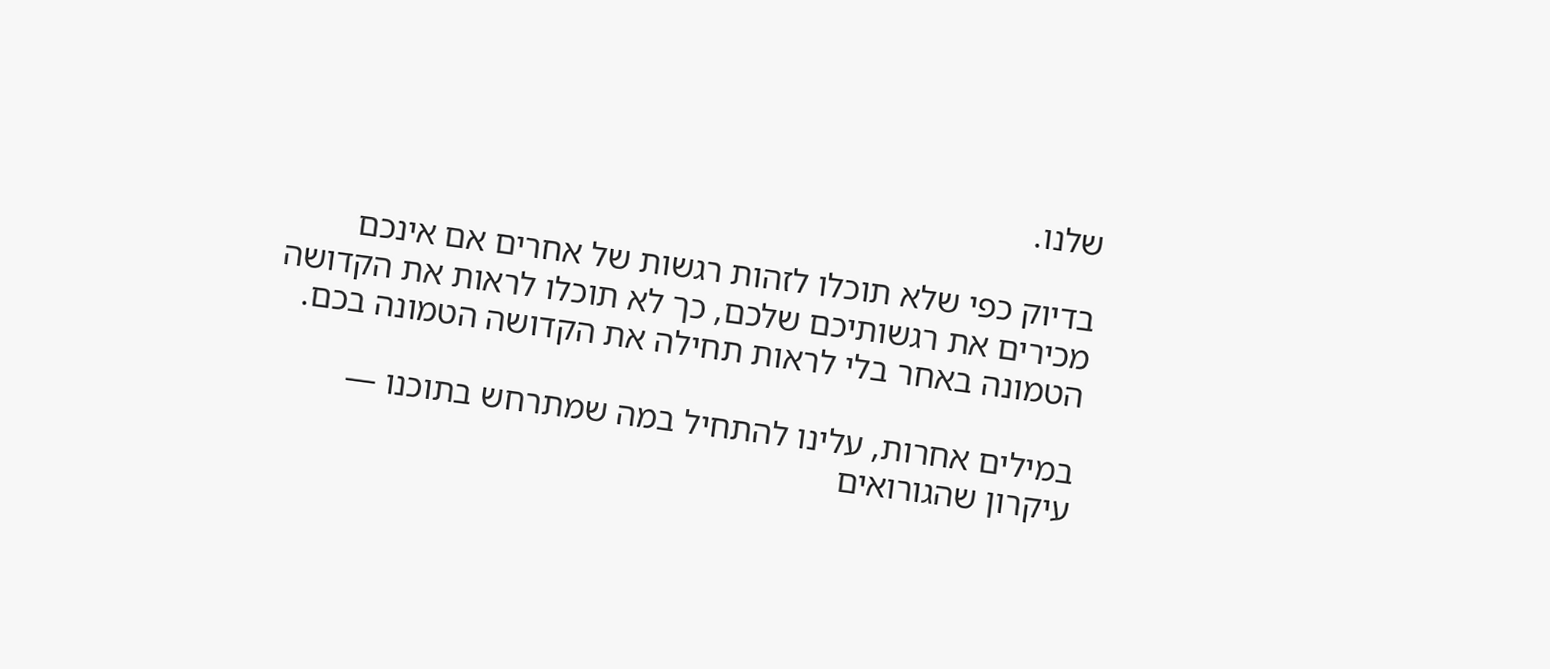שלנו.

בדיוק כפי שלא תוכלו לזהות רגשות של אחרים אם אינכם מכירים את רגשותיכם שלכם, כך לא תוכלו לראות את הקדושה הטמונה באחר בלי לראות תחילה את הקדושה הטמונה בכם.

במילים אחרות, עלינו להתחיל במה שמתרחש בתוכנו — עיקרון שהגורואים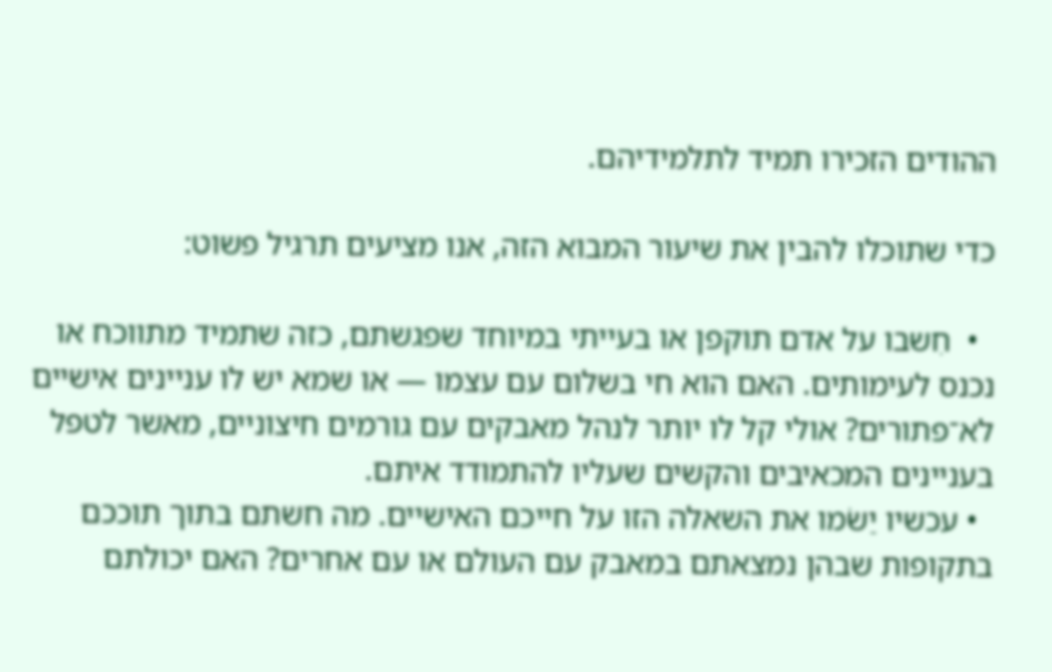ההודים הזכירו תמיד לתלמידיהם.

כדי שתוכלו להבין את שיעור המבוא הזה, אנו מציעים תרגיל פשוט:

  •  חִשבו על אדם תוקפן או בעייתי במיוחד שפגשתם, כזה שתמיד מתווכח או נכנס לעימותים. האם הוא חי בשלום עם עצמו — או שמא יש לו עניינים אישיים לא־פתורים? אולי קל לו יותר לנהל מאבקים עם גורמים חיצוניים, מאשר לטפל בעניינים המכאיבים והקשים שעליו להתמודד איתם.
  • עכשיו יַשֹמו את השאלה הזו על חייכם האישיים. מה חשתם בתוך תוככם בתקופות שבהן נמצאתם במאבק עם העולם או עם אחרים? האם יכולתם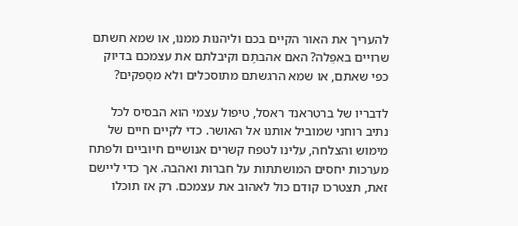להעריך את האור הקיים בכם וליהנות ממנו, או שמא חשתם שרויים באפֵלה? האם אהבתֶם וקיבלתם את עצמכם בדיוק כפי שאתם, או שמא הרגשתם מתוסכלים ולא מסַפקים?

לדבריו של ברטראנד ראסל, טיפול עצמי הוא הבסיס לכל נתיב רוחני שמוביל אותנו אל האושר. כדי לקיים חיים של מימוש והצלחה, עלינו לטפח קשרים אנושיים חיוביים ולפתח מערכות יחסים המושתתות על חברוּת ואהבה. אך כדי ליישם זאת, תצטרכו קודם כול לאהוב את עצמכם. רק אז תוכלו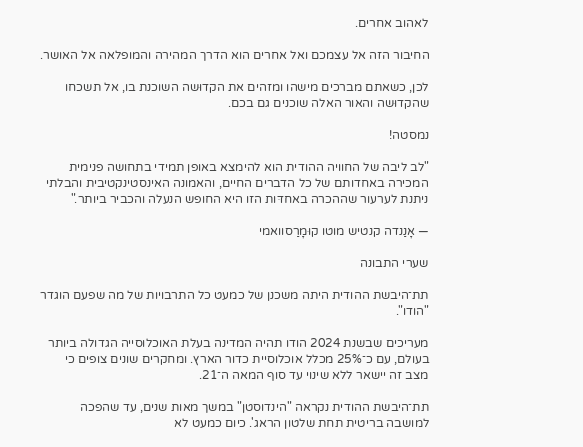לאהוב אחרים.

החיבור הזה אל עצמכם ואל אחרים הוא הדרך המהירה והמופלאה אל האושר.

לכן, כשאתם מברכים מישהו ומזהים את הקדוּשה השוכנת בו, אל תשכחו שהקדוּשה והאור האלה שוכנים גם בכם.

נמסטה!

"לב ליבה של החוויה ההודית הוא להימצא באופן תמידי בתחושה פנימית המכירה באחדותם של כל הדברים החיים, והאמונה האינסטינקטיבית והבלתי ניתנת לערעור שההכרה באחדּות הזו היא החופש הנעלה והכביר ביותר."

— אָנַנדה קנטיש מוטו קוּמָרַסוואמי

שערי התבונה

תת־היבשת ההודית היתה משכנן של כמעט כל התרבויות של מה שפעם הוגדר "הודו".

מעריכים שבשנת 2024 הודו תהיה המדינה בעלת האוכלוסייה הגדולה ביותר בעולם, עם כ־25% מכלל אוכלוסיית כדור הארץ. ומחקרים שונים צופים כי מצב זה יישאר ללא שינוי עד סוף המאה ה־21.

תת־היבשת ההודית נקראה "הינדוסטן" במשך מאות שנים, עד שהפכה למושבה בריטית תחת שלטון הראג'. כיום כמעט לא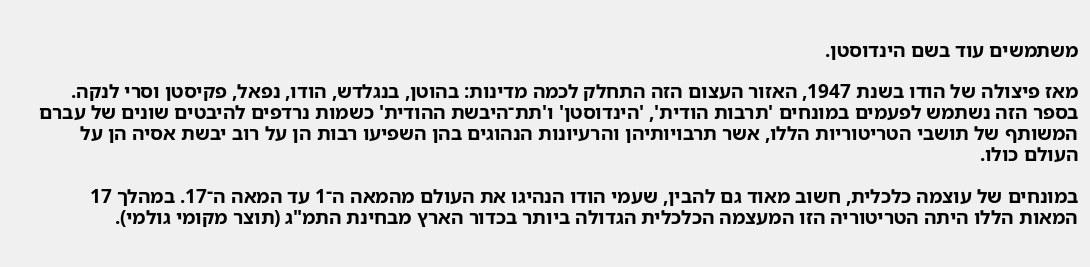משתמשים עוד בשם הינדוסטן.

מאז פיצולה של הודו בשנת 1947, האזור העצום הזה התחלק לכמה מדינות: בהוטן, בנגלדש, הודו, נפאל, פקיסטן וסרי לנקה. בספר הזה נשתמש לפעמים במונחים 'תרבות הודית', 'הינדוסטן' ו'תת־היבשת ההודית' כשמות נרדפים להיבטים שונים של עברם המשותף של תושבי הטריטוריות הללו, אשר תרבויותיהן והרעיונות הנהוגים בהן השפיעו רבות הן על רוב יבשת אסיה הן על העולם כולו.

במונחים של עוצמה כלכלית, חשוב מאוד גם להבין, שעמי הודו הנהיגו את העולם מהמאה ה־1 עד המאה ה־17. במהלך 17 המאות הללו היתה הטריטוריה הזו המעצמה הכלכלית הגדולה ביותר בכדור הארץ מבחינת התמ"ג (תוצר מקומי גולמי).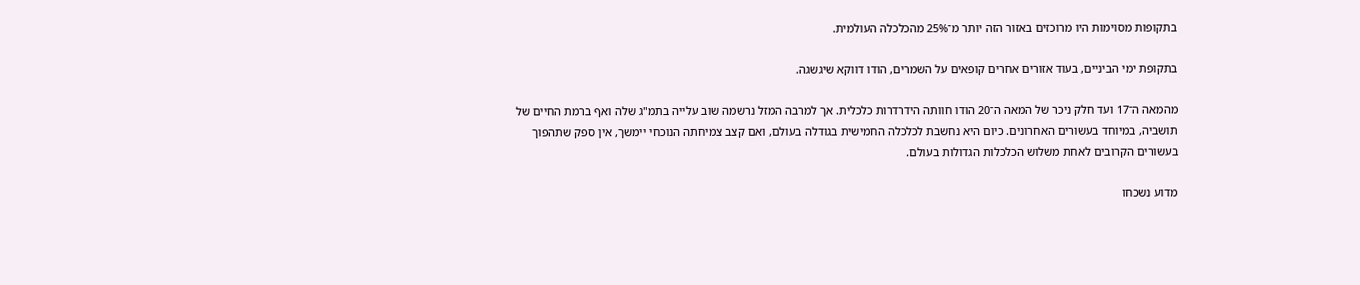בתקופות מסוימות היו מרוכזים באזור הזה יותר מ־25% מהכלכלה העולמית.

בתקופת ימי הביניים, בעוד אזורים אחרים קופאים על השמרים, הודו דווקא שיגשגה.

מהמאה ה־17 ועד חלק ניכר של המאה ה־20 הודו חוותה הידרדרות כלכלית. אך למרבה המזל נרשמה שוב עלייה בתמ"ג שלה ואף ברמת החיים של תושביה, במיוחד בעשורים האחרונים. כיום היא נחשבת לכלכלה החמישית בגודלה בעולם, ואם קצב צמיחתה הנוכחי יימשך, אין ספק שתהפוך בעשורים הקרובים לאחת משלוש הכלכלות הגדולות בעולם.

מדוע נשכחו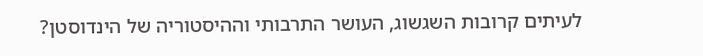לעיתים קרובות השגשוג, העושר התרבותי וההיסטוריה של הינדוסטן?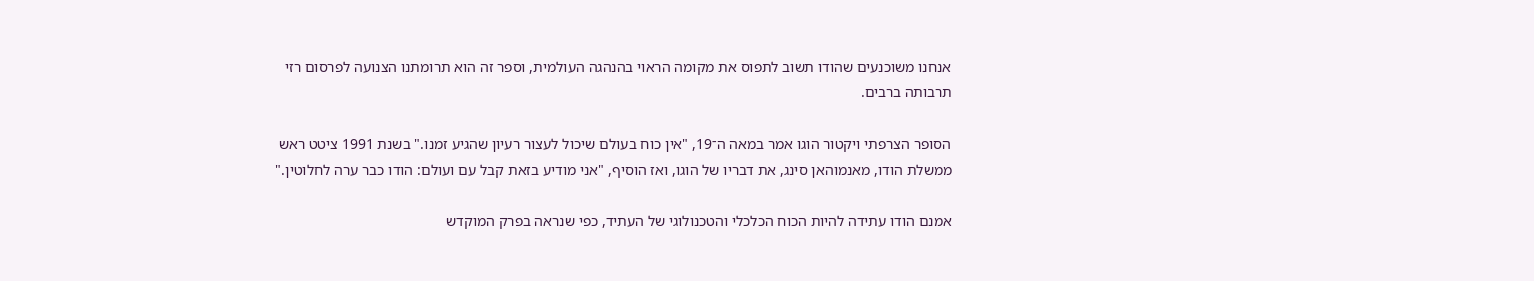אנחנו משוכנעים שהודו תשוב לתפוס את מקומה הראוי בהנהגה העולמית, וספר זה הוא תרומתנו הצנועה לפרסום רזי תרבותה ברבים.

הסופר הצרפתי ויקטור הוגו אמר במאה ה־19, "אין כוח בעולם שיכול לעצור רעיון שהגיע זמנו." בשנת 1991 ציטט ראש ממשלת הודו, מאנמוהאן סינג, את דבריו של הוגו, ואז הוסיף, "אני מודיע בזאת קבל עם ועולם: הודו כבר ערה לחלוטין."

אמנם הודו עתידה להיות הכוח הכלכלי והטכנולוגי של העתיד, כפי שנראה בפרק המוקדש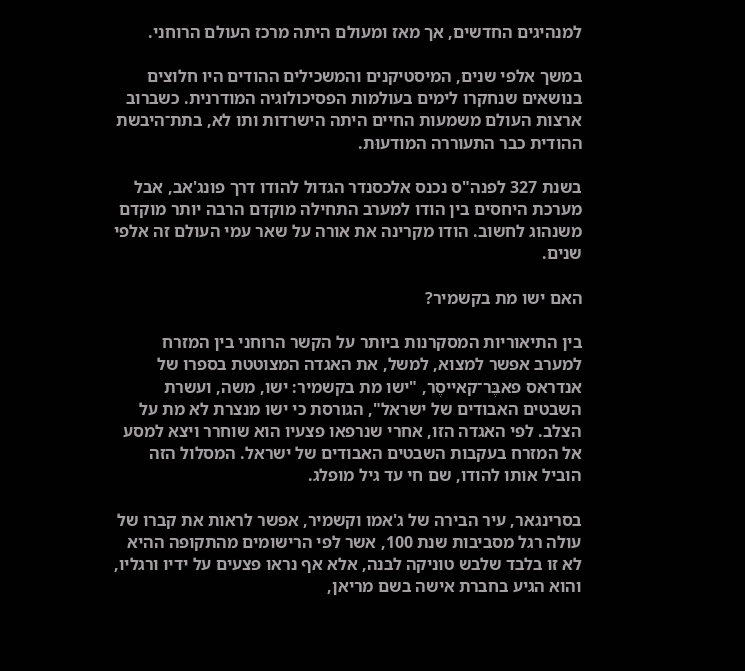למנהיגים החדשים, אך מאז ומעולם היתה מרכז העולם הרוחני.

במשך אלפי שנים, המיסטיקנים והמשכילים ההודים היו חלוצים בנושאים שנחקרו לימים בעולמות הפסיכולוגיה המודרנית. כשברוב ארצות העולם משמעות החיים היתה הישרדות ותו לא, בתת־היבשת ההודית כבר התעוררה המודעוּת.

בשנת 327 לפנה"ס נכנס אלכסנדר הגדול להודו דרך פונג'אב, אבל מערכת היחסים בין הודו למערב התחילה מוקדם הרבה יותר מוקדם משנהוג לחשוב. הודו מקרינה את אורה על שאר עמי העולם זה אלפי שנים.

האם ישו מת בקשמיר?

בין התיאוריות המסקרנות ביותר על הקשר הרוחני בין המזרח למערב אפשר למצוא, למשל, את האגדה המצוטטת בספרו של אנדראס פאבֶּר־קאייסֶר, "ישו מת בקשמיר: ישו, משה, ועשרת השבטים האבודים של ישראל", הגורסת כי ישו מנצרת לא מת על הצלב. לפי האגדה הזו, אחרי שנרפאו פצעיו הוא שוחרר ויצא למסע אל המזרח בעקבות השבטים האבודים של ישראל. המסלול הזה הוביל אותו להודו, שם חי עד גיל מופלג.

בסרינגאר, עיר הבירה של ג'אמו וקשמיר, אפשר לראות את קברו של עולה רגל מסביבות שנת 100, אשר לפי הרישומים מהתקופה ההיא לא זו בלבד שלבש טוניקה לבנה, אלא אף נראו פצעים על ידיו ורגליו, והוא הגיע בחברת אישה בשם מריאן,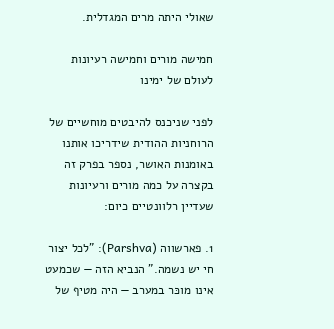שאולי היתה מרים המגדלית.

חמישה מורים וחמישה רעיונות לעולם של ימינו

לפני שניכנס להיבטים מוחשיים של הרוחניות ההודית שידריכו אותנו באומנות האושר, נספר בפרק זה בקצרה על כמה מורים ורעיונות שעדיין רלוונטיים כיום:

1. פארשווה (Parshva): "לכל יצור חי יש נשמה." הנביא הזה — שכמעט אינו מוכּר במערב — היה מטיף של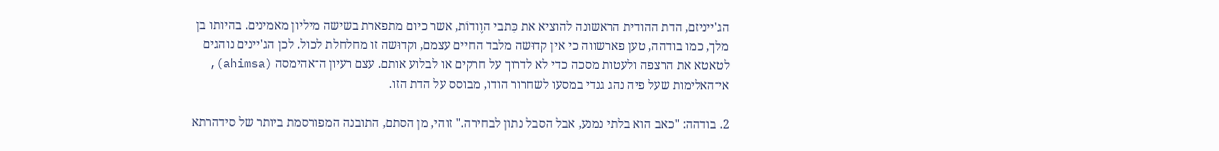הג'ייניזם, הדת ההודית הראשונה להוציא את כִּתבי הוֶודוֹת, אשר כיום מתפארת בשישה מיליון מאמינים. בהיותו בן מלך, כמו בודהה, טען פארשווה כי אין קדוּשה מלבד החיים עצמם, וקדוּשה זו מחלחלת לכול. לכן הג'יינים נוהגים לטאטא את הרצפה ולעטות מסכה כדי לא לדרוך על חרקים או לבלוע אותם. עצם רעיון ה־אהימסה (ahimsa), אי־האלימות שעל פיה נהג גנדי במסעו לשחרור הודו, מבוסס על הדת הזו.

2. בודהה: "כאב הוא בלתי נמנע, אבל הסבל נתון לבחירה." זוהי, מן הסתם, התובנה המפורסמת ביותר של סידהרתא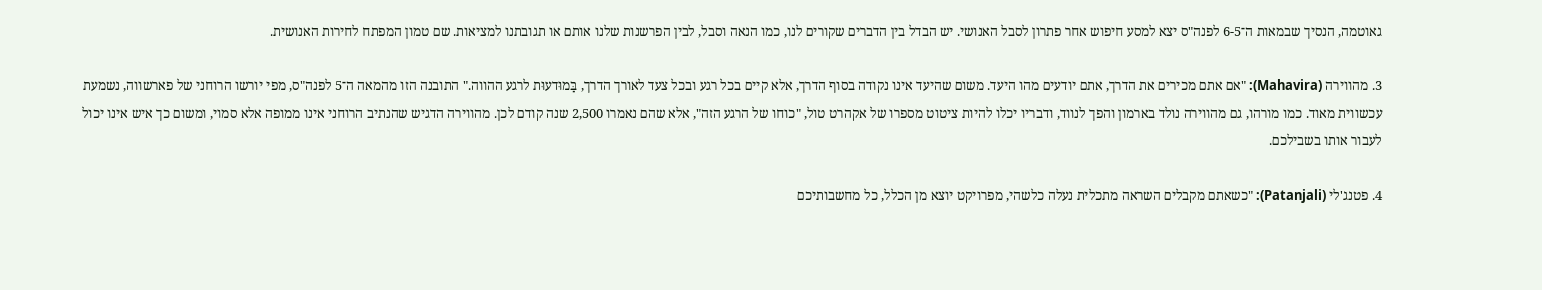גאוטמה, הנסיך שבמאות ה־6-5 לפנה"ס יצא למסע חיפוש אחר פתרון לסבל האנושי. יש הבדל בין הדברים שקורים לנו, כמו הנאה וסבל, לבין הפרשנות שלנו אותם או תגובתנו למציאות. שם טמון המפתח לחירות האנושית.

3. מהווירה (Mahavira): "אם אתם מכירים את הדרך, אתם יודעים מהו היעד. משום שהיעד אינו נקודה בסוף הדרך, אלא קיים בכל רגע ובכל צעד לאורך הדרך, בַּמוּדעוּת לרגע ההווה." התובנה הזו מהמאה ה־5 לפנה"ס, מפי יורשו הרוחני של פארשווה, נשמעת עכשווית מאוד. כמו מורהו, גם מהווירה נולד בארמון והפך לנווד, ודבריו יכלו להיות ציטוט מספרו של אקהרט טול, "כוחו של הרגע הזה", אלא שהם נאמרו 2,500 שנה קודם לכן. מהווירה הדגיש שהנתיב הרוחני אינו ממופה אלא סמוי, ומשום כך איש אינו יכול לעבור אותו בשבילכם.

4. פטנג'לי (Patanjali): "כשאתם מקבלים השראה מתכלית נעלה כלשהי, מפרויקט יוצא מן הכלל, כל מחשבותיכם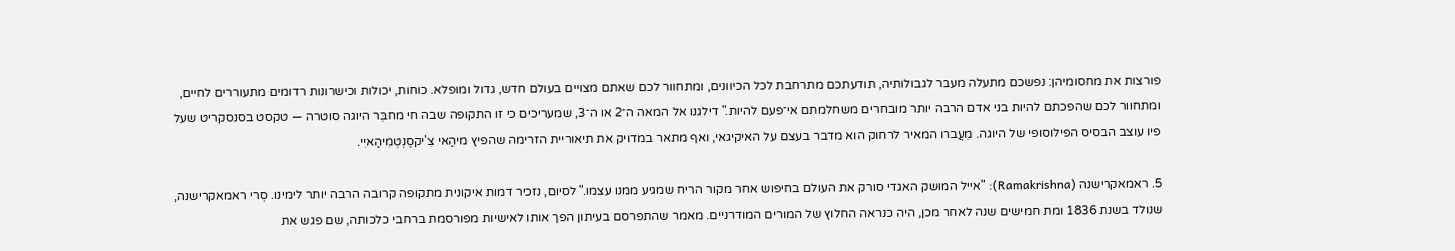פורצות את מחסומיהן: נפשכם מתעלה מעבר לגבולותיה, תודעתכם מתרחבת לכל הכיוונים, ומתחוור לכם שאתם מצויים בעולם חדש, גדול ומופלא. כוחות, יכולות וכישרונות רדומים מתעוררים לחיים, ומתחוור לכם שהפכתם להיות בני אדם הרבה יותר מובחרים משחלמתם אי־פעם להיות." דילגנו אל המאה ה־2 או ה־3, שמעריכים כי זו התקופה שבה חי מחבֵּר היוגה סוטרה — טקסט בסנסקריט שעל פיו עוצב הבסיס הפילוסופי של היוגה. מֵעֲברו המאיר לרחוק הוא מדבר בעצם על האיקיגאי, ואף מתאר במדויק את תיאוריית הזרימה שהפיץ מיהַאי צִ'יקסֶנְטְמִיהַאיִי.

5. ראמאקרישנה (Ramakrishna): "אייל המוּשק האגדי סורק את העולם בחיפוש אחר מקור הריח שמגיע ממנו עצמו." לסיום, נזכיר דמות איקונית מתקופה קרובה הרבה יותר לימינו. סְרי ראמאקרישנה, שנולד בשנת 1836 ומת חמישים שנה לאחר מכן, היה כנראה החלוץ של המורים המודרניים. מאמר שהתפרסם בעיתון הפך אותו לאישיות מפורסמת ברחבי כלכותה, שם פגש את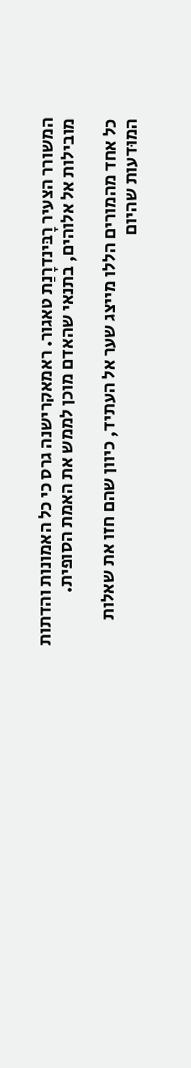המשורר הצעיר רָבּינדרָנַת טאגור. ראמאקרישנה גרס כי כל האמונות והדתות מובילות אל אלוהים, בתנאי שהאדם מוכן לממש את האמת הסופית.

כל אחד מהמורים הללו מייצג שער אל העתיד, כיוון שהם חזו את שאלות המוּדעות שהיום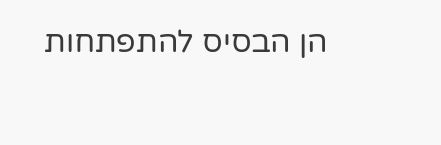הן הבסיס להתפתחות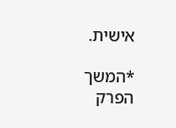אישית.

*המשך הפרק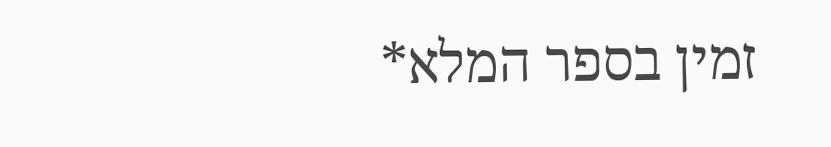זמין בספר המלא*